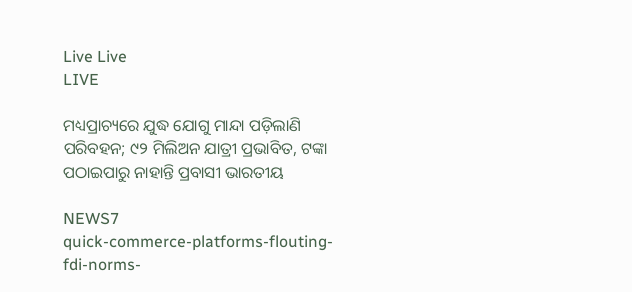Live Live
LIVE

ମଧ୍ୟପ୍ରାଚ୍ୟରେ ଯୁଦ୍ଧ ଯୋଗୁ ମାନ୍ଦା ପଡ଼ିଲାଣି ପରିବହନ; ୯୨ ମିଲିଅନ ଯାତ୍ରୀ ପ୍ରଭାବିତ, ଟଙ୍କା ପଠାଇପାରୁ ନାହାନ୍ତି ପ୍ରବାସୀ ଭାରତୀୟ

NEWS7
quick-commerce-platforms-flouting-fdi-norms-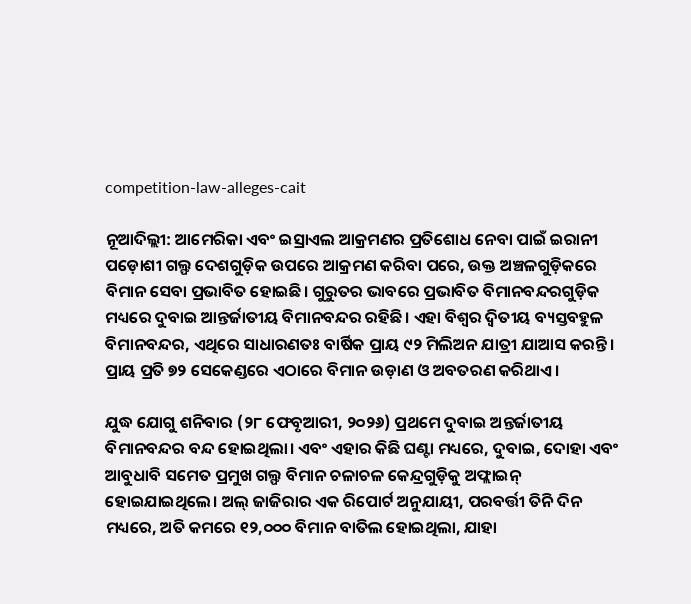competition-law-alleges-cait

ନୂଆଦିଲ୍ଲୀ: ଆମେରିକା ଏବଂ ଇସ୍ରାଏଲ ଆକ୍ରମଣର ପ୍ରତିଶୋଧ ନେବା ପାଇଁ ଇରାନୀ ପଡ଼ୋଶୀ ଗଲ୍ଫ ଦେଶଗୁଡ଼ିକ ଉପରେ ଆକ୍ରମଣ କରିବା ପରେ, ଉକ୍ତ ଅଞ୍ଚଳଗୁଡ଼ିକରେ ବିମାନ ସେବା ପ୍ରଭାବିତ ହୋଇଛି। ଗୁରୁତର ଭାବରେ ପ୍ରଭାବିତ ବିମାନବନ୍ଦରଗୁଡ଼ିକ ମଧ୍ୟରେ ଦୁବାଇ ଆନ୍ତର୍ଜାତୀୟ ବିମାନବନ୍ଦର ରହିଛି। ଏହା ବିଶ୍ୱର ଦ୍ୱିତୀୟ ବ୍ୟସ୍ତବହୁଳ ବିମାନବନ୍ଦର, ଏଥିରେ ସାଧାରଣତଃ ବାର୍ଷିକ ପ୍ରାୟ ୯୨ ମିଲିଅନ ଯାତ୍ରୀ ଯାଆସ କରନ୍ତି। ପ୍ରାୟ ପ୍ରତି ୭୨ ସେକେଣ୍ଡରେ ଏଠାରେ ବିମାନ ଉଡ଼ାଣ ଓ ଅବତରଣ କରିଥାଏ।

ଯୁଦ୍ଧ ଯୋଗୁ ଶନିବାର (୨୮ ଫେବୃଆରୀ, ୨୦୨୬) ପ୍ରଥମେ ଦୁବାଇ ଅନ୍ତର୍ଜାତୀୟ ବିମାନବନ୍ଦର ବନ୍ଦ ହୋଇଥିଲା। ଏବଂ ଏହାର କିଛି ଘଣ୍ଟା ମଧ୍ୟରେ, ଦୁବାଇ, ଦୋହା ଏବଂ ଆବୁଧାବି ସମେତ ପ୍ରମୁଖ ଗଲ୍ଫ ବିମାନ ଚଳାଚଳ କେନ୍ଦ୍ରଗୁଡ଼ିକୁ ଅଫ୍ଲାଇନ୍ ହୋଇଯାଇଥିଲେ। ଅଲ୍ ଜାଜିରାର ଏକ ରିପୋର୍ଟ ଅନୁଯାୟୀ, ପରବର୍ତ୍ତୀ ତିନି ଦିନ ମଧ୍ୟରେ, ଅତି କମରେ ୧୨,୦୦୦ ବିମାନ ବାତିଲ ହୋଇଥିଲା, ଯାହା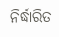ନିର୍ଦ୍ଧାରିତ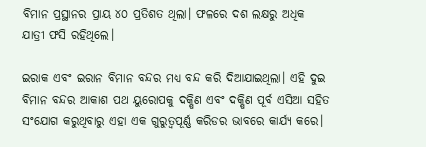ବିମାନ ପ୍ରସ୍ଥାନର ପ୍ରାୟ ୪୦ ପ୍ରତିଶତ ଥିଲା। ଫଳରେ ଦଶ ଲକ୍ଷରୁ ଅଧିକ ଯାତ୍ରୀ ଫସି ରହିଥିଲେ।

ଇରାକ ଏବଂ ଇରାନ ବିମାନ ବନ୍ଦର ମଧ୍ୟ ବନ୍ଦ କରି ଦିଆଯାଇଥିଲା। ଏହି ଦୁଇ ବିମାନ ବନ୍ଦର ଆକାଶ ପଥ ୟୁରୋପକୁ ଦକ୍ଷିଣ ଏବଂ ଦକ୍ଷିଣ ପୂର୍ବ ଏସିଆ ସହିତ ସଂଯୋଗ କରୁଥିବାରୁ ଏହା ଏକ ଗୁରୁତ୍ୱପୂର୍ଣ୍ଣ କରିଡର ଭାବରେ କାର୍ଯ୍ୟ କରେ।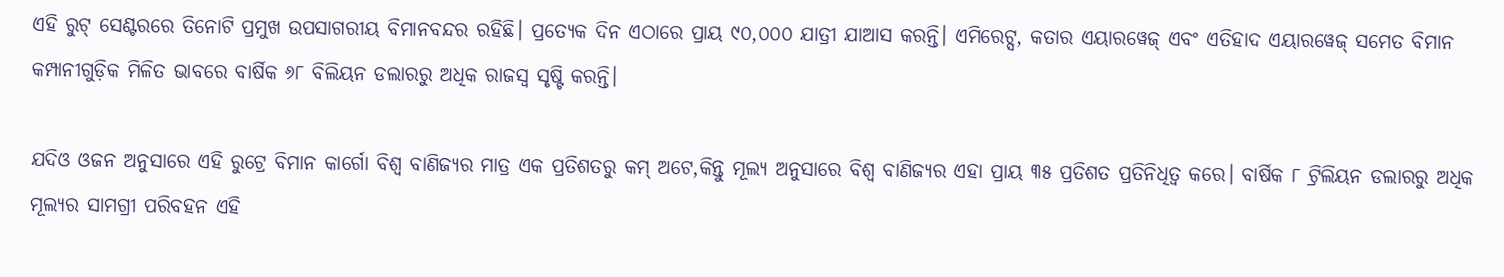ଏହି ରୁଟ୍ ସେଣ୍ଟରରେ ତିନୋଟି ପ୍ରମୁଖ ଉପସାଗରୀୟ ବିମାନବନ୍ଦର ରହିଛି। ପ୍ରତ୍ୟେକ ଦିନ ଏଠାରେ ପ୍ରାୟ ୯୦,୦୦୦ ଯାତ୍ରୀ ଯାଆସ କରନ୍ତି। ଏମିରେଟ୍ସ, କତାର ଏୟାରୱେଜ୍ ଏବଂ ଏତିହାଦ ଏୟାରୱେଜ୍ ସମେତ ବିମାନ କମ୍ପାନୀଗୁଡ଼ିକ ମିଳିତ ଭାବରେ ବାର୍ଷିକ ୬୮ ବିଲିୟନ ଡଲାରରୁ ଅଧିକ ରାଜସ୍ୱ ସୃଷ୍ଟି କରନ୍ତି।

ଯଦିଓ ଓଜନ ଅନୁସାରେ ଏହି ରୁଟ୍ରେ ବିମାନ କାର୍ଗୋ ବିଶ୍ୱ ବାଣିଜ୍ୟର ମାତ୍ର ଏକ ପ୍ରତିଶତରୁ କମ୍ ଅଟେ,କିନ୍ତୁ ମୂଲ୍ୟ ଅନୁସାରେ ବିଶ୍ୱ ବାଣିଜ୍ୟର ଏହା ପ୍ରାୟ ୩୫ ପ୍ରତିଶତ ପ୍ରତିନିଧିତ୍ୱ କରେ। ବାର୍ଷିକ ୮ ଟ୍ରିଲିୟନ ଡଲାରରୁ ଅଧିକ ମୂଲ୍ୟର ସାମଗ୍ରୀ ପରିବହନ ଏହି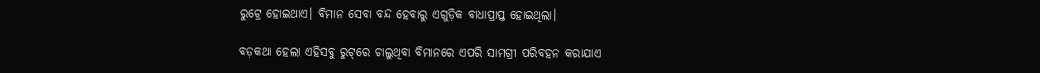ରୁଟ୍ରେ ହୋଇଥାଏ। ବିମାନ ସେବା ବନ୍ଦ ହେବାରୁ ଏଗୁଡ଼ିକ ବାଧାପ୍ରାପ୍ତ ହୋଇଥିଲା।

ବଡ଼କଥା ହେଲା ଏହିସବୁ ରୁଟ୍‌ରେ ଚାଲୁଥିବା ବିମାନରେ ଏପରି ସାମଗ୍ରୀ ପରିବହନ କରାଯାଏ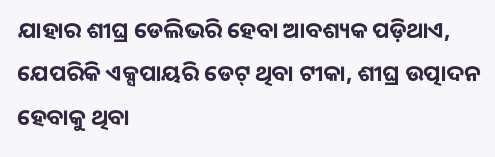ଯାହାର ଶୀଘ୍ର ଡେଲିଭରି ହେବା ଆବଶ୍ୟକ ପଡ଼ିଥାଏ, ଯେପରିକି ଏକ୍ସପାୟରି ଡେଟ୍ ଥିବା ଟୀକା, ଶୀଘ୍ର ଉତ୍ପାଦନ ହେବାକୁ ଥିବା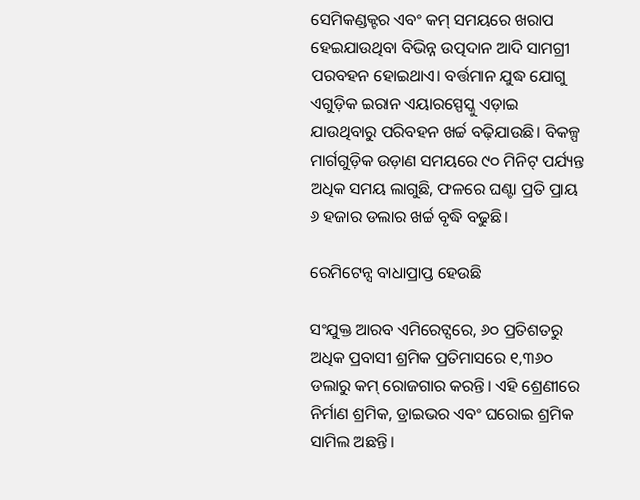ସେମିକଣ୍ଡକ୍ଟର ଏବଂ କମ୍ ସମୟରେ ଖରାପ ହେଇଯାଉଥିବା ବିଭିନ୍ନ ଉତ୍ପଦାନ ଆଦି ସାମଗ୍ରୀ ପରବହନ ହୋଇଥାଏ। ବର୍ତ୍ତମାନ ଯୁଦ୍ଧ ଯୋଗୁ ଏଗୁଡ଼ିକ ଇରାନ ଏୟାରସ୍ପେସ୍କୁ ଏଡ଼ାଇ ଯାଉଥିବାରୁ ପରିବହନ ଖର୍ଚ୍ଚ ବଢ଼ିଯାଉଛି। ବିକଳ୍ପ ମାର୍ଗଗୁଡ଼ିକ ଉଡ଼ାଣ ସମୟରେ ୯୦ ମିନିଟ୍ ପର୍ଯ୍ୟନ୍ତ ଅଧିକ ସମୟ ଲାଗୁଛି, ଫଳରେ ଘଣ୍ଟା ପ୍ରତି ପ୍ରାୟ ୬ ହଜାର ଡଲାର ଖର୍ଚ୍ଚ ବୃଦ୍ଧି ବଢୁଛି।

ରେମିଟେନ୍ସ ବାଧାପ୍ରାପ୍ତ ହେଉଛି

ସଂଯୁକ୍ତ ଆରବ ଏମିରେଟ୍ସରେ, ୬୦ ପ୍ରତିଶତରୁ ଅଧିକ ପ୍ରବାସୀ ଶ୍ରମିକ ପ୍ରତିମାସରେ ୧,୩୬୦ ଡଲାରୁ କମ୍ ରୋଜଗାର କରନ୍ତି। ଏହି ଶ୍ରେଣୀରେ ନିର୍ମାଣ ଶ୍ରମିକ, ଡ୍ରାଇଭର ଏବଂ ଘରୋଇ ଶ୍ରମିକ ସାମିଲ ଅଛନ୍ତି।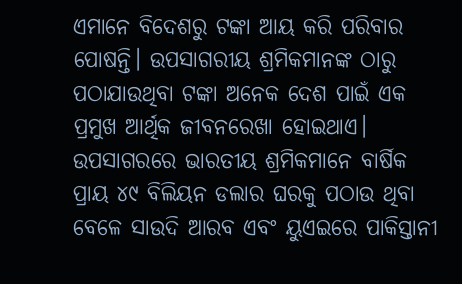ଏମାନେ ବିଦେଶରୁ ଟଙ୍କା ଆୟ କରି ପରିବାର ପୋଷନ୍ତି। ଉପସାଗରୀୟ ଶ୍ରମିକମାନଙ୍କ ଠାରୁ ପଠାଯାଉଥିବା ଟଙ୍କା ଅନେକ ଦେଶ ପାଇଁ ଏକ ପ୍ରମୁଖ ଆର୍ଥିକ ଜୀବନରେଖା ହୋଇଥାଏ।
ଉପସାଗରରେ ଭାରତୀୟ ଶ୍ରମିକମାନେ ବାର୍ଷିକ ପ୍ରାୟ ୪୯ ବିଲିୟନ ଡଲାର ଘରକୁ ପଠାଉ ଥିବା ବେଳେ ସାଉଦି ଆରବ ଏବଂ ୟୁଏଇରେ ପାକିସ୍ତାନୀ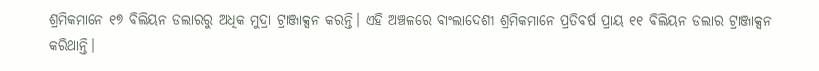ଶ୍ରମିକମାନେ ୧୭ ବିଲିୟନ ଡଲାରରୁ ଅଧିକ ମୁଦ୍ରା ଟ୍ରାଞ୍ଜାକ୍ସନ କରନ୍ତି। ଏହି ଅଞ୍ଚଳରେ ବାଂଲାଦେଶୀ ଶ୍ରମିକମାନେ ପ୍ରତିବର୍ଷ ପ୍ରାୟ ୧୧ ବିଲିୟନ ଡଲାର ଟ୍ରାଞ୍ଜାକ୍ସନ କରିଥାନ୍ତି।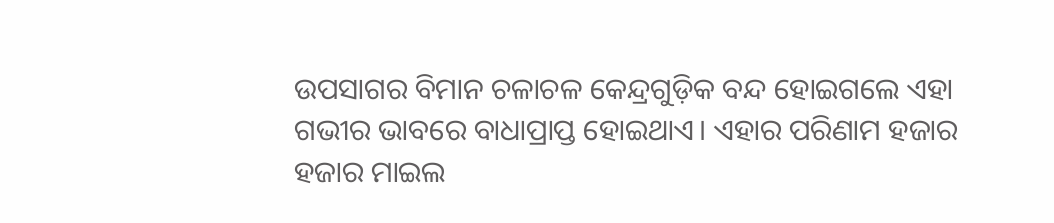ଉପସାଗର ବିମାନ ଚଳାଚଳ କେନ୍ଦ୍ରଗୁଡ଼ିକ ବନ୍ଦ ହୋଇଗଲେ ଏହା ଗଭୀର ଭାବରେ ବାଧାପ୍ରାପ୍ତ ହୋଇଥାଏ। ଏହାର ପରିଣାମ ହଜାର ହଜାର ମାଇଲ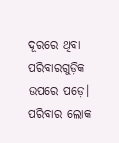ଦୂରରେ ଥିବା ପରିବାରଗୁଡ଼ିକ ଉପରେ ପଡ଼େ। ପରିବାର ଲୋକ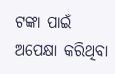ଟଙ୍କା ପାଇଁ ଅପେକ୍ଷା କରିଥିବା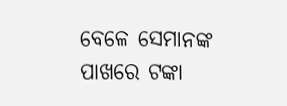ବେଳେ ସେମାନଙ୍କ ପାଖରେ ଟଙ୍କା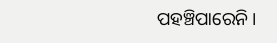ପହଞ୍ଚିପାରେନି।